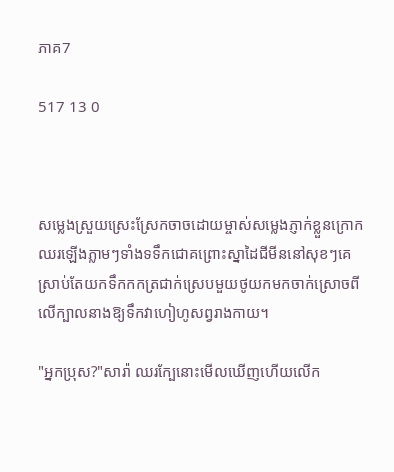ភាគ7

517 13 0



សម្លេងស្រួយស្រេះស្រែកចាចដោយម្ចាស់សម្លេងភ្ញាក់ខ្លួនក្រោកឈរឡើងភ្លាមៗទាំងទទឹកជោគព្រោះស្នាដៃជីមីននៅសុខៗគេស្រាប់តែយកទឹកកកត្រជាក់ស្រេបមួយថូយកមកចាក់ស្រោចពីលើក្បាលនាងឱ្យទឹកវាហៀហូសព្វរាងកាយ។

"អ្នកប្រុស?"សារ៉ា ឈរក្បែនោះមើលឃើញហើយលើក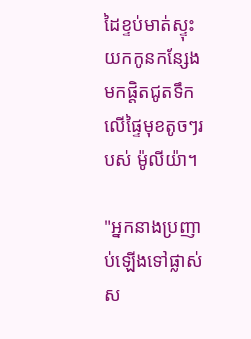ដៃខ្ទប់មាត់ស្ទុះយកកូនកន្សែងមកផ្តិតជូតទឹកលើផ្ទៃមុខតូចៗរបស់ ម៉ូលីយ៉ា។

"អ្នកនាងប្រញាប់ឡើងទៅផ្លាស់ស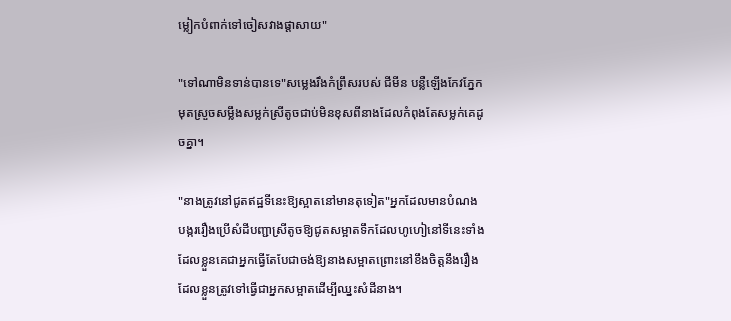ម្លៀកបំពាក់ទៅចៀសវាងផ្តាសាយ"

"ទៅណាមិនទាន់បានទេ"សម្លេងរឹងកំព្រឹសរបស់ ជីមីន បន្លឺឡើងកែវភ្នែកមុតស្រួចសម្លឹងសម្លក់ស្រីតូចជាប់មិនខុសពីនាងដែលកំពុងតែសម្លក់គេដូចគ្នា។

"នាងត្រូវនៅជូតឥដ្ឋទីនេះឱ្យស្អាតនៅមានតុទៀត"អ្នកដែលមានបំណងបង្កររឿងប្រើសំដីបញ្ជាស្រីតូចឱ្យជូតសម្អាតទឹកដែលហូហៀនៅទីនេះទាំងដែលខ្លួនគេជាអ្នកធ្វើតែបែជាចង់ឱ្យនាងសម្អាតព្រោះនៅខឹងចិត្តនឹងរឿងដែលខ្លួនត្រូវទៅធ្វើជាអ្នកសម្អាតដើម្បីឈ្នះសំដីនាង។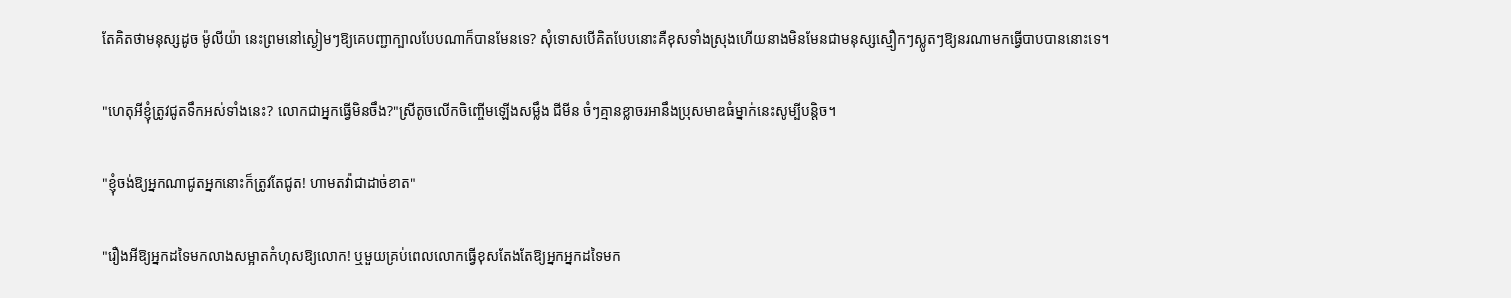តែគិតថាមនុស្សដូច ម៉ូលីយ៉ា នេះព្រមនៅស្ងៀមៗឱ្យគេបញ្ជាក្បាលបែបណាក៏បានមែនទេ? សុំទោសបើគិតបែបនោះគឺខុសទាំងស្រុងហើយនាងមិនមែនជាមនុស្សស្មឿកៗស្លូតៗឱ្យនរណាមកធ្វើបាបបាននោះទេ។

"ហេតុអីខ្ញុំត្រូវជូតទឹកអស់ទាំងនេះ? លោកជាអ្នកធ្វើមិនចឹង?"ស្រីតូចលើកចិញ្ចើមឡើងសម្លឹង ជីមីន ចំៗគ្មានខ្លាចរអានឹងប្រុសមាឌធំម្នាក់នេះសូម្បីបន្តិច។

"ខ្ញុំចង់ឱ្យអ្នកណាជូតអ្នកនោះក៏ត្រូវតែជូត! ហាមតវ៉ាជាដាច់ខាត"

"រឿងអីឱ្យអ្នកដទៃមកលាងសម្អាតកំហុសឱ្យលោក! ឬមួយគ្រប់ពេលលោកធ្វើខុសតែងតែឱ្យអ្នកអ្នកដទៃមក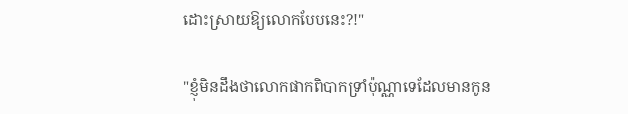ដោះស្រាយឱ្យលោកបែបនេះ?!"

"ខ្ញុំមិនដឹងថាលោកផាកពិបាកទ្រាំប៉ុណ្ណាទេដែលមានកូន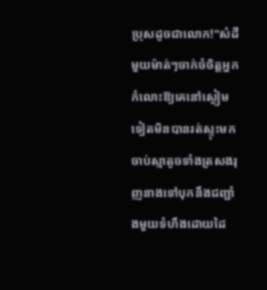ប្រុសដូចជាលោក!"សំដីមួយម៉ាត់ៗចាក់ចំចិត្តអ្នកកំលោះឱ្យគេនៅស្ងៀមទៀតមិនបានរត់ស្ទុះមកចាប់ស្មាតូចទាំងត្រសងរុញនាងទៅបុកនឹងជញ្ជាំងមួយទំហឹងដោយដៃ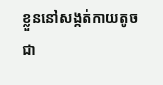ខ្លួននៅសង្កត់កាយតូចជា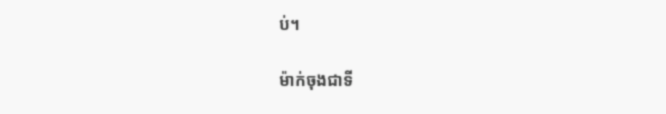ប់។

ម៉ាក់ចុងជាទី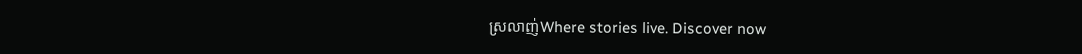ស្រលាញ់Where stories live. Discover now